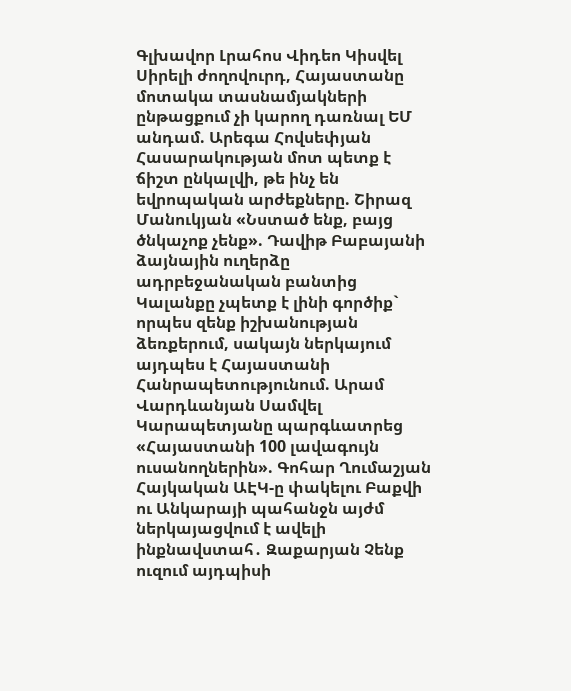Գլխավոր Լրահոս Վիդեո Կիսվել
Սիրելի ժողովուրդ, Հայաստանը մոտակա տասնամյակների ընթացքում չի կարող դառնալ ԵՄ անդամ. Արեգա Հովսեփյան Հասարակության մոտ պետք է ճիշտ ընկալվի, թե ինչ են եվրոպական արժեքները. Շիրազ Մանուկյան «Նստած ենք, բայց ծնկաչոք չենք». Դավիթ Բաբայանի ձայնային ուղերձը ադրբեջանական բանտից Կալանքը չպետք է լինի գործիք` որպես զենք իշխանության ձեռքերում, սակայն ներկայում այդպես է Հայաստանի Հանրապետությունում. Արամ Վարդևանյան Սամվել Կարապետյանը պարգևատրեց «Հայաստանի 100 լավագույն ուսանողներին». Գոհար Ղումաշյան Հայկական ԱԷԿ-ը փակելու Բաքվի ու Անկարայի պահանջն այժմ ներկայացվում է ավելի ինքնավստահ․ Զաքարյան Չենք ուզում այդպիսի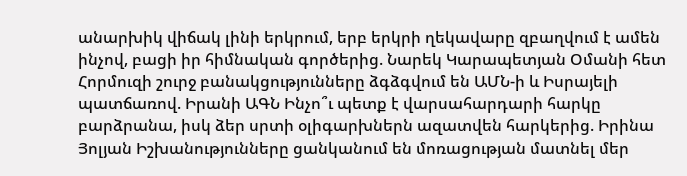անարխիկ վիճակ լինի երկրում, երբ երկրի ղեկավարը զբաղվում է ամեն ինչով, բացի իր հիմնական գործերից. Նարեկ Կարապետյան Օմանի հետ Հորմուզի շուրջ բանակցությունները ձգձգվում են ԱՄՆ-ի և Իսրայելի պատճառով. Իրանի ԱԳՆ Ինչո՞ւ պետք է վարսահարդարի հարկը բարձրանա, իսկ ձեր սրտի օլիգարխներն ազատվեն հարկերից. Իրինա Յոլյան Իշխանությունները ցանկանում են մոռացության մատնել մեր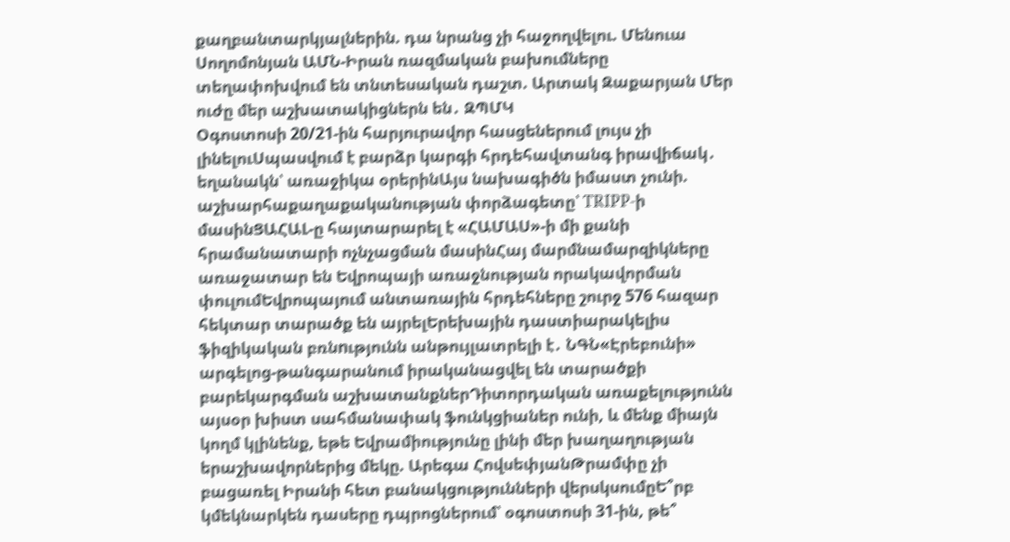քաղբանտարկյալներին. դա նրանց չի հաջողվելու. Մենուա Սողոմոնյան ԱՄՆ-Իրան ռազմական բախումները տեղափոխվում են տնտեսական դաշտ. Արտակ Զաքարյան Մեր ուժը մեր աշխատակիցներն են․ ԶՊՄԿ
Օգոստոսի 20/21-ին հարյուրավոր հասցեներում լույս չի լինելուՍպասվում է բարձր կարգի հրդեհավտանգ իրավիճակ․ եղանակն՝ առաջիկա օրերինԱյս նախագիծն իմաստ չունի. աշխարհաքաղաքականության փորձագետը՝ TRIPP-ի մասինՑԱՀԱԼ-ը հայտարարել է «ՀԱՄԱՍ»-ի մի քանի հրամանատարի ոչնչացման մասինՀայ մարմնամարզիկները առաջատար են Եվրոպայի առաջնության որակավորման փուլումԵվրոպայում անտառային հրդեհները շուրջ 576 հազար հեկտար տարածք են այրելԵրեխային դաստիարակելիս ֆիզիկական բռնnւթյունն անթույլատրելի է․ ՆԳՆ«Էրեբունի» արգելոց-թանգարանում իրականացվել են տարածքի բարեկարգման աշխատանքներԴիտորդական առաքելությունն այսօր խիստ սահմանափակ ֆունկցիաներ ունի, և մենք միայն կողմ կլինենք, եթե Եվրամիությունը լինի մեր խաղաղության երաշխավորներից մեկը. Արեգա ՀովսեփյանԹրամփը չի բացառել Իրանի հետ բանակցությունների վերսկսումըԵ՞րբ կմեկնարկեն դասերը դպրոցներում՝ օգոստոսի 31-ին, թե՞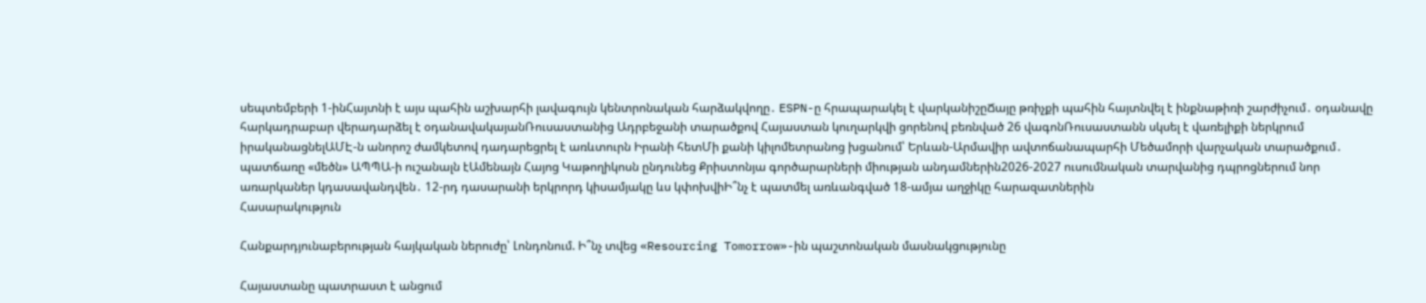սեպտեմբերի 1-ինՀայտնի է այս պահին աշխարհի լավագույն կենտրոնական հարձակվողը․ ESPN-ը հրապարակել է վարկանիշըՃայը թռիչքի պահին հայտնվել է ինքնաթիռի շարժիչում․ օդանավը հարկադրաբար վերադարձել է օդանավակայանՌուսաստանից Ադրբեջանի տարածքով Հայաստան կուղարկվի ցորենով բեռնված 26 վագոնՌուսաստանն սկսել է վառելիքի ներկրում իրականացնելԱՄԷ-ն անորոշ ժամկետով դադարեցրել է առևտուրն Իրանի հետՄի քանի կիլոմետրանոց խցանում՝ Երևան-Արմավիր ավտոճանապարհի Մեծամորի վարչական տարածքում․ պատճառը «մեծն» ԱՊՊԱ-ի ուշանալն էԱմենայն Հայոց Կաթողիկոսն ընդունեց Քրիստոնյա գործարարների միության անդամներին2026-2027 ուսումնական տարվանից դպրոցներում նոր առարկաներ կդասավանդվեն․ 12-րդ դասարանի երկրորդ կիսամյակը ևս կփոխվիԻ՞նչ է պատմել առևանգված 18-ամյա աղջիկը հարազատներին
Հասարակություն

Հանքարդյունաբերության հայկական ներուժը՝ Լոնդոնում. Ի՞նչ տվեց «Resourcing Tomorrow»-ին պաշտոնական մասնակցությունը

Հայաստանը պատրաստ է անցում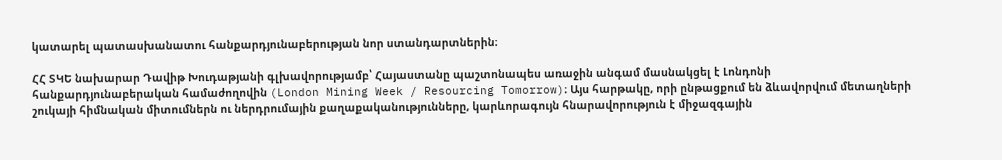կատարել պատասխանատու հանքարդյունաբերության նոր ստանդարտներին։

ՀՀ ՏԿԵ նախարար Դավիթ Խուդաթյանի գլխավորությամբ՝ Հայաստանը պաշտոնապես առաջին անգամ մասնակցել է Լոնդոնի հանքարդյունաբերական համաժողովին (London Mining Week / Resourcing Tomorrow)։ Այս հարթակը, որի ընթացքում են ձևավորվում մետաղների շուկայի հիմնական միտումներն ու ներդրումային քաղաքականությունները, կարևորագույն հնարավորություն է միջազգային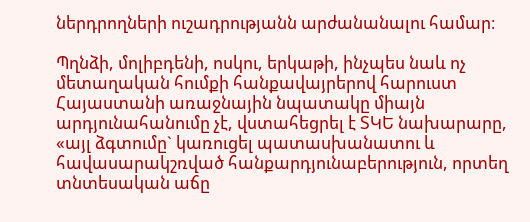ներդրողների ուշադրությանն արժանանալու համար։

Պղնձի, մոլիբդենի, ոսկու, երկաթի, ինչպես նաև ոչ մետաղական հումքի հանքավայրերով հարուստ Հայաստանի առաջնային նպատակը միայն արդյունահանումը չէ, վստահեցրել է ՏԿԵ նախարարը, «այլ ձգտումը` կառուցել պատասխանատու և հավասարակշռված հանքարդյունաբերություն, որտեղ տնտեսական աճը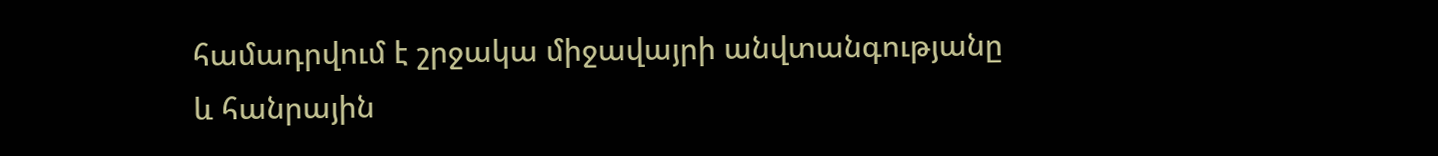համադրվում է շրջակա միջավայրի անվտանգությանը և հանրային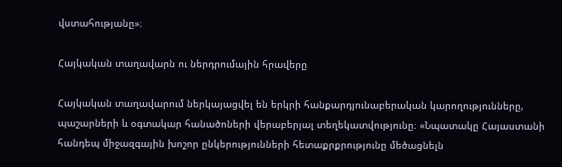վստահությանը»։

Հայկական տաղավարն ու ներդրումային հրավերը

Հայկական տաղավարում ներկայացվել են երկրի հանքարդյունաբերական կարողությունները, պաշարների և օգտակար հանածոների վերաբերյալ տեղեկատվությունը։ «Նպատակը Հայաստանի հանդեպ միջազգային խոշոր ընկերությունների հետաքրքրությունը մեծացնելն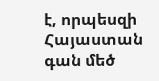է, որպեսզի Հայաստան գան մեծ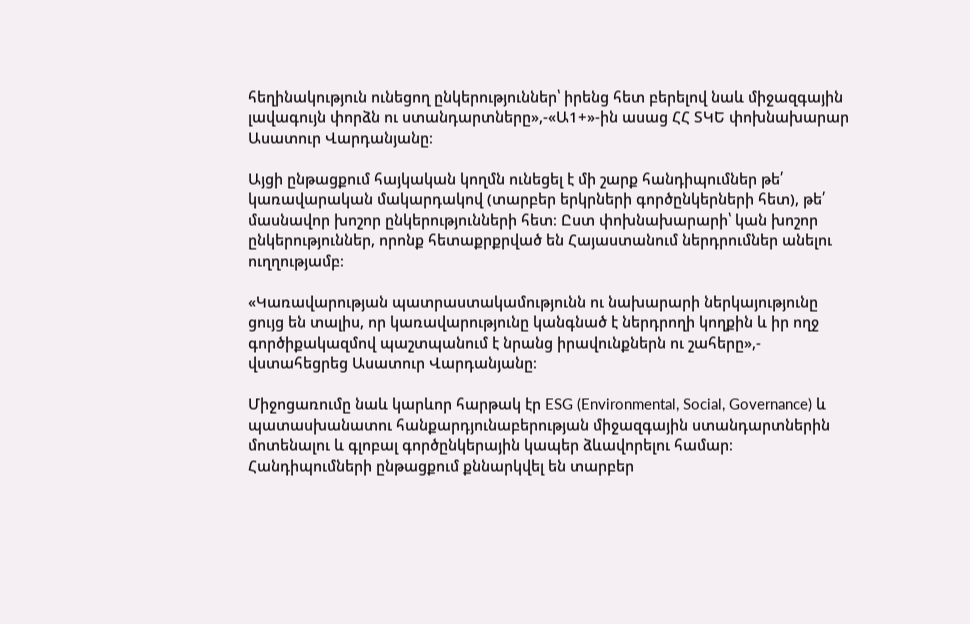հեղինակություն ունեցող ընկերություններ՝ իրենց հետ բերելով նաև միջազգային լավագույն փորձն ու ստանդարտները»,-«Ա1+»-ին ասաց ՀՀ ՏԿԵ փոխնախարար Ասատուր Վարդանյանը։

Այցի ընթացքում հայկական կողմն ունեցել է մի շարք հանդիպումներ թե՛ կառավարական մակարդակով (տարբեր երկրների գործընկերների հետ), թե՛ մասնավոր խոշոր ընկերությունների հետ։ Ըստ փոխնախարարի՝ կան խոշոր ընկերություններ, որոնք հետաքրքրված են Հայաստանում ներդրումներ անելու ուղղությամբ։

«Կառավարության պատրաստակամությունն ու նախարարի ներկայությունը ցույց են տալիս, որ կառավարությունը կանգնած է ներդրողի կողքին և իր ողջ գործիքակազմով պաշտպանում է նրանց իրավունքներն ու շահերը»,- վստահեցրեց Ասատուր Վարդանյանը։

Միջոցառումը նաև կարևոր հարթակ էր ESG (Environmental, Social, Governance) և պատասխանատու հանքարդյունաբերության միջազգային ստանդարտներին մոտենալու և գլոբալ գործընկերային կապեր ձևավորելու համար։ Հանդիպումների ընթացքում քննարկվել են տարբեր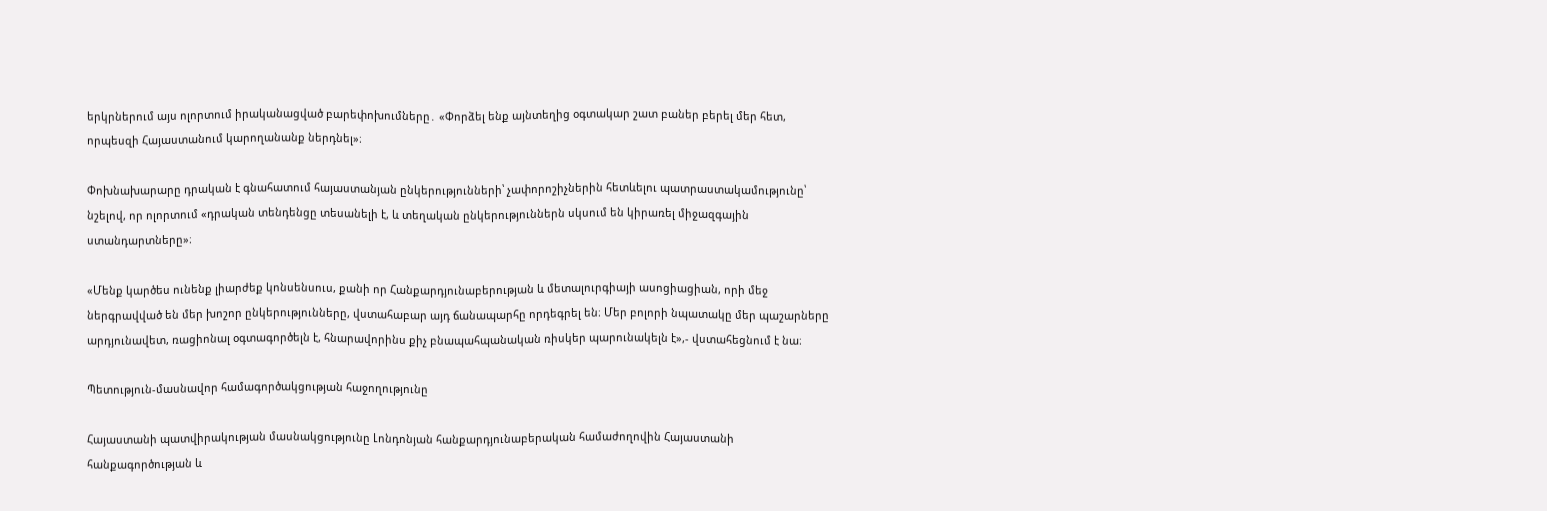երկրներում այս ոլորտում իրականացված բարեփոխումները․ «Փորձել ենք այնտեղից օգտակար շատ բաներ բերել մեր հետ, որպեսզի Հայաստանում կարողանանք ներդնել»։

Փոխնախարարը դրական է գնահատում հայաստանյան ընկերությունների՝ չափորոշիչներին հետևելու պատրաստակամությունը՝ նշելով, որ ոլորտում «դրական տենդենցը տեսանելի է, և տեղական ընկերություններն սկսում են կիրառել միջազգային ստանդարտները»։

«Մենք կարծես ունենք լիարժեք կոնսենսուս, քանի որ Հանքարդյունաբերության և մետալուրգիայի ասոցիացիան, որի մեջ ներգրավված են մեր խոշոր ընկերությունները, վստահաբար այդ ճանապարհը որդեգրել են։ Մեր բոլորի նպատակը մեր պաշարները արդյունավետ, ռացիոնալ օգտագործելն է, հնարավորինս քիչ բնապահպանական ռիսկեր պարունակելն է»,- վստահեցնում է նա։

Պետություն-մասնավոր համագործակցության հաջողությունը

Հայաստանի պատվիրակության մասնակցությունը Լոնդոնյան հանքարդյունաբերական համաժողովին Հայաստանի հանքագործության և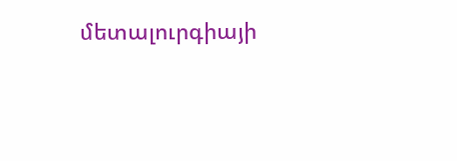մետալուրգիայի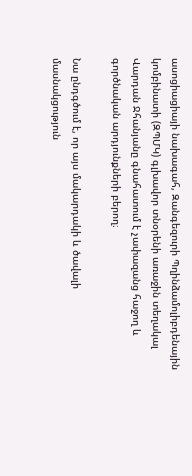ասոցիացիայի նախագահ, Զանգեզուրի Պղինձամոլիբդենային կոմբինատի (ԶՊՄԿ) գլխավոր տնօրենի առաջին տեղակալ Վարդան Ջհանյանը գնահատում է չափազանց հաջող և գործնական արդյունքների բերող։

Նա ընդգծում է, որ այս մակարդակի և ծավալի մասնակցություն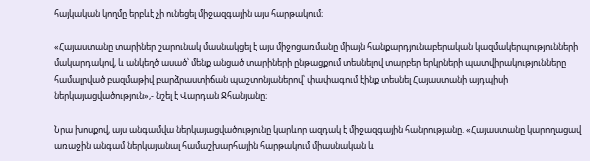հայկական կողմը երբևէ չի ունեցել միջազգային այս հարթակում։

«Հայաստանը տարիներ շարունակ մասնակցել է այս միջոցառմանը միայն հանքարդյունաբերական կազմակերպությունների մակարդակով, և անկեղծ ասած՝ մենք անցած տարիների ընթացքում տեսնելով տարբեր երկրների պատվիրակությունները համալրված բազմաթիվ բարձրաստիճան պաշտոնյաներով՝ փափագում էինք տեսնել Հայաստանի այդպիսի ներկայացվածություն»,- նշել է Վարդան Ջհանյանը։

Նրա խոսքով, այս անգամվա ներկայացվածությունը կարևոր ազդակ է միջազգային հանրությանը. «Հայաստանը կարողացավ առաջին անգամ ներկայանալ համաշխարհային հարթակում միասնական և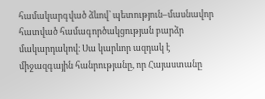համակարգված ձևով՝ պետություն–մասնավոր հատված համագործակցության բարձր մակարդակով։ Սա կարևոր ազդակ է միջազգային հանրությանը, որ Հայաստանը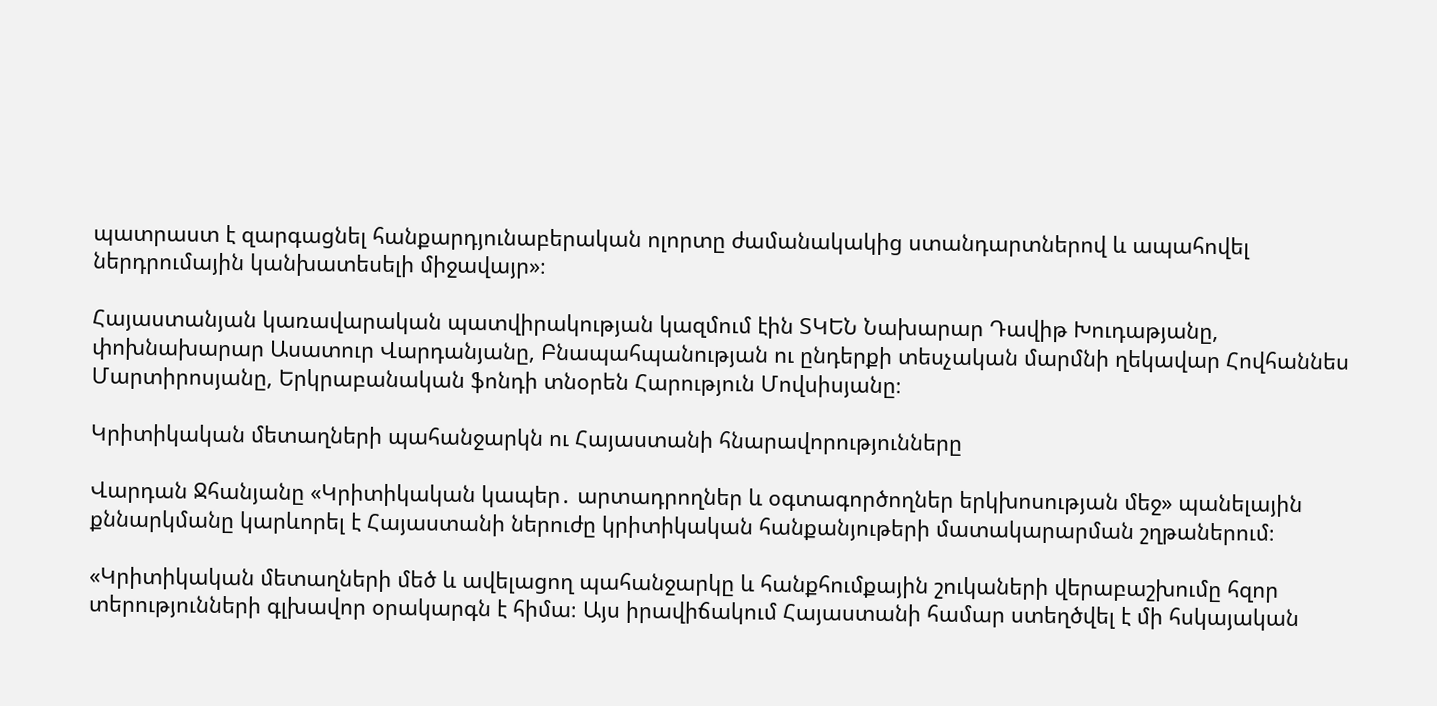պատրաստ է զարգացնել հանքարդյունաբերական ոլորտը ժամանակակից ստանդարտներով և ապահովել ներդրումային կանխատեսելի միջավայր»։

Հայաստանյան կառավարական պատվիրակության կազմում էին ՏԿԵՆ Նախարար Դավիթ Խուդաթյանը, փոխնախարար Ասատուր Վարդանյանը, Բնապահպանության ու ընդերքի տեսչական մարմնի ղեկավար Հովհաննես Մարտիրոսյանը, Երկրաբանական ֆոնդի տնօրեն Հարություն Մովսիսյանը։

Կրիտիկական մետաղների պահանջարկն ու Հայաստանի հնարավորությունները

Վարդան Ջհանյանը «Կրիտիկական կապեր․ արտադրողներ և օգտագործողներ երկխոսության մեջ» պանելային քննարկմանը կարևորել է Հայաստանի ներուժը կրիտիկական հանքանյութերի մատակարարման շղթաներում։

«Կրիտիկական մետաղների մեծ և ավելացող պահանջարկը և հանքհումքային շուկաների վերաբաշխումը հզոր տերությունների գլխավոր օրակարգն է հիմա։ Այս իրավիճակում Հայաստանի համար ստեղծվել է մի հսկայական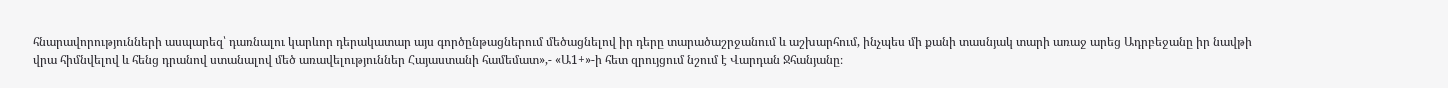հնարավորությունների ասպարեզ՝ դառնալու կարևոր դերակատար այս գործընթացներում մեծացնելով իր դերը տարածաշրջանում և աշխարհում, ինչպես մի քանի տասնյակ տարի առաջ արեց Ադրբեջանը իր նավթի վրա հիմնվելով և հենց դրանով ստանալով մեծ առավելություններ Հայաստանի համեմատ»,- «Ա1+»-ի հետ զրույցում նշում է Վարդան Ջհանյանը։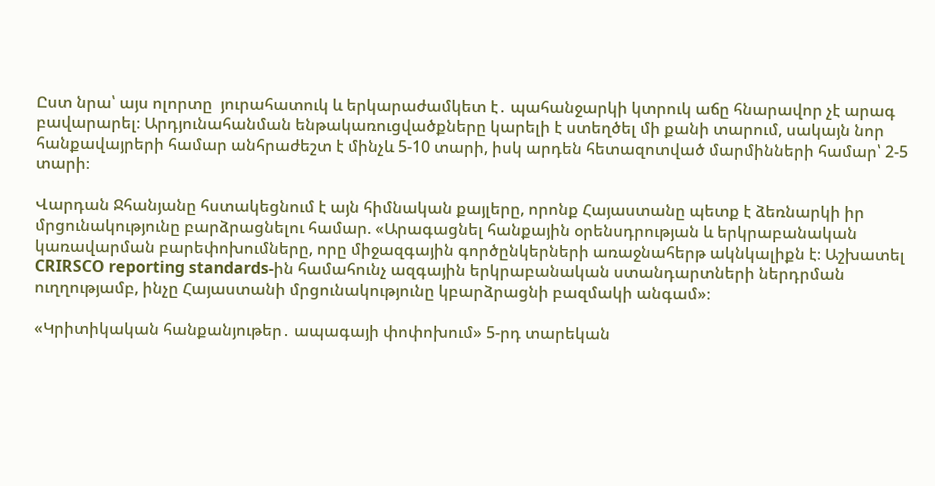Ըստ նրա՝ այս ոլորտը  յուրահատուկ և երկարաժամկետ է․ պահանջարկի կտրուկ աճը հնարավոր չէ արագ բավարարել։ Արդյունահանման ենթակառուցվածքները կարելի է ստեղծել մի քանի տարում, սակայն նոր հանքավայրերի համար անհրաժեշտ է մինչև 5-10 տարի, իսկ արդեն հետազոտված մարմինների համար՝ 2-5 տարի։

Վարդան Ջհանյանը հստակեցնում է այն հիմնական քայլերը, որոնք Հայաստանը պետք է ձեռնարկի իր մրցունակությունը բարձրացնելու համար. «Արագացնել հանքային օրենսդրության և երկրաբանական կառավարման բարեփոխումները, որը միջազգային գործընկերների առաջնահերթ ակնկալիքն է։ Աշխատել CRIRSCO reporting standards-ին համահունչ ազգային երկրաբանական ստանդարտների ներդրման ուղղությամբ, ինչը Հայաստանի մրցունակությունը կբարձրացնի բազմակի անգամ»։

«Կրիտիկական հանքանյութեր․ ապագայի փոփոխում» 5-րդ տարեկան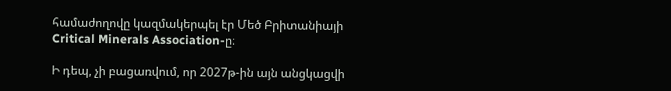համաժողովը կազմակերպել էր Մեծ Բրիտանիայի Critical Minerals Association-ը։

Ի դեպ, չի բացառվում, որ 2027թ-ին այն անցկացվի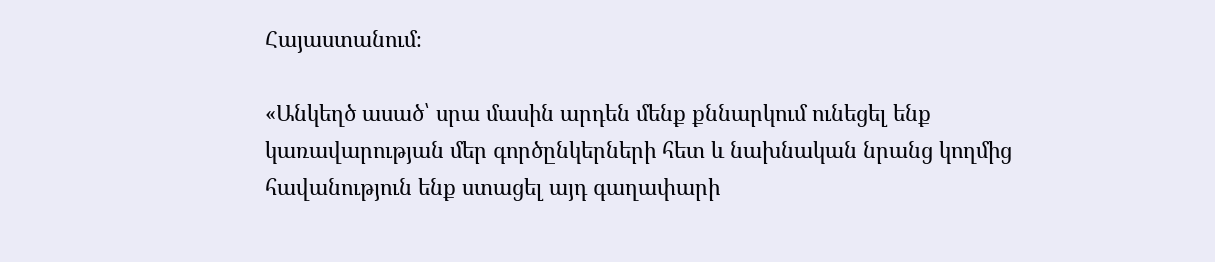Հայաստանում։

«Անկեղծ ասած՝ սրա մասին արդեն մենք քննարկում ունեցել ենք կառավարության մեր գործընկերների հետ և նախնական նրանց կողմից հավանություն ենք ստացել այդ գաղափարի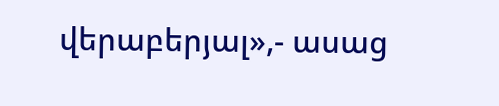վերաբերյալ»,- ասաց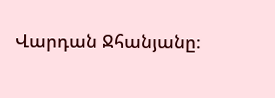Վարդան Ջհանյանը։